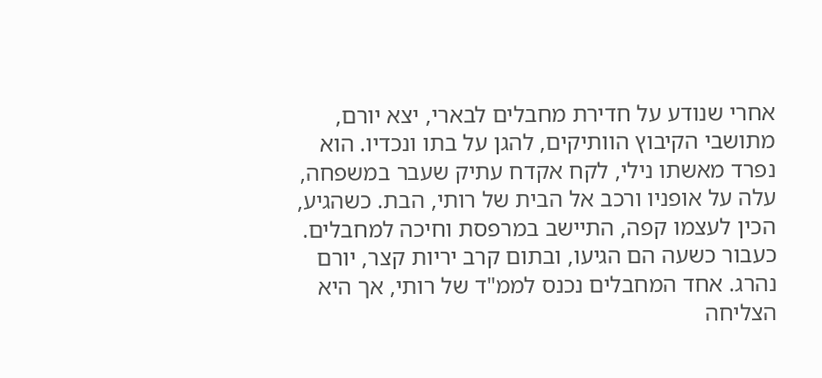אחרי שנודע על חדירת מחבלים לבארי, יצא יורם, מתושבי הקיבוץ הוותיקים, להגן על בתו ונכדיו. הוא נפרד מאשתו נילי, לקח אקדח עתיק שעבר במשפחה, עלה על אופניו ורכב אל הבית של רותי, הבת. כשהגיע, הכין לעצמו קפה, התיישב במרפסת וחיכה למחבלים. כעבור כשעה הם הגיעו, ובתום קרב יריות קצר, יורם נהרג. אחד המחבלים נכנס לממ"ד של רותי, אך היא הצליחה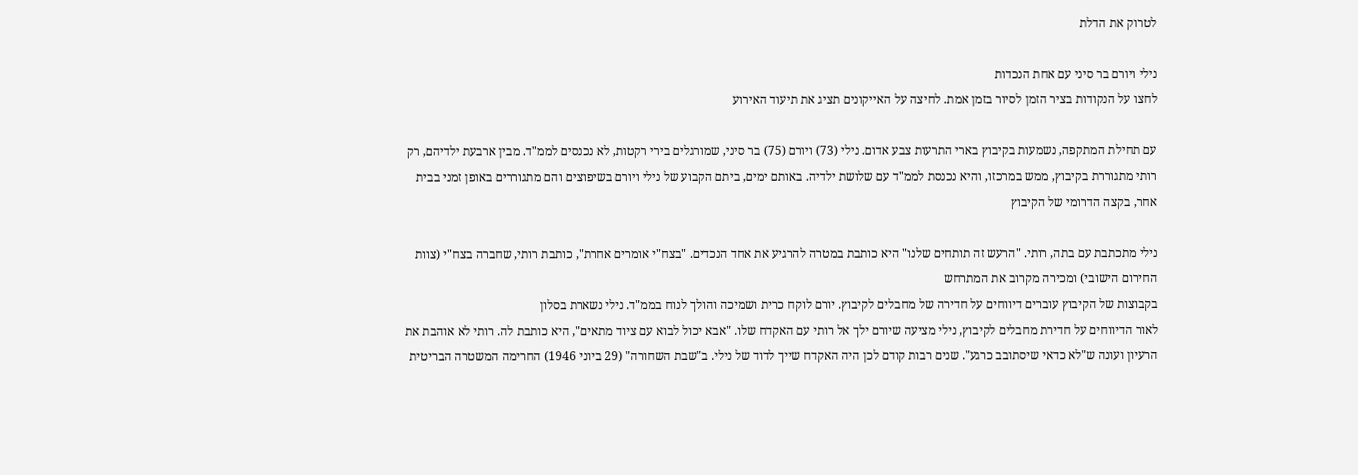לטרוק את הדלת

נילי ויורם בר סיני עם אחת הנכדות
לחצו על הנקודות בציר הזמן לסיור בזמן אמת. לחיצה על האייקונים תציג את תיעוד האירוע

עם תחילת המתקפה, נשמעות בקיבוץ בארי התרעות צבע אדום. נילי (73) ויורם (75) בר סיני, שמורגלים בירי רקטות, לא נכנסים לממ"ד. מבין ארבעת ילדיהם, רק רותי מתגוררת בקיבוץ, ממש במרכזו, והיא נכנסת לממ"ד עם שלושת ילדיה. באותם ימים, ביתם הקבוע של נילי ויורם בשיפוצים והם מתגוררים באופן זמני בבית אחר, בקצה הדרומי של הקיבוץ

נילי מתכתבת עם בתה, רותי. "הרעש זה תותחים שלנו" היא כותבת במטרה להרגיע את אחד הנכדים. "בצח"י אומרים אחרת", כותבת רותי, שחברה בצח"י (צוות החירום הישובי) ומכירה מקרוב את המתרחש
בקבוצות של הקיבוץ עוברים דיווחים על חדירה של מחבלים לקיבוץ. יורם לוקח כרית ושמיכה והולך לנוח בממ"ד. נילי נשארת בסלון
לאור הדיווחים על חדירת מחבלים לקיבוץ, נילי מציעה שיורם ילך אל רותי עם האקדח שלו. "אבא יכול לבוא עם ציוד מתאים", היא כותבת לה. רותי לא אוהבת את הרעיון ועונה ש"לא כדאי שיסתובב כרגע". שנים רבות קודם לכן היה האקדח שייך לדוד של נילי. ב"שבת השחורה" (29 ביוני 1946) החרימה המשטרה הבריטית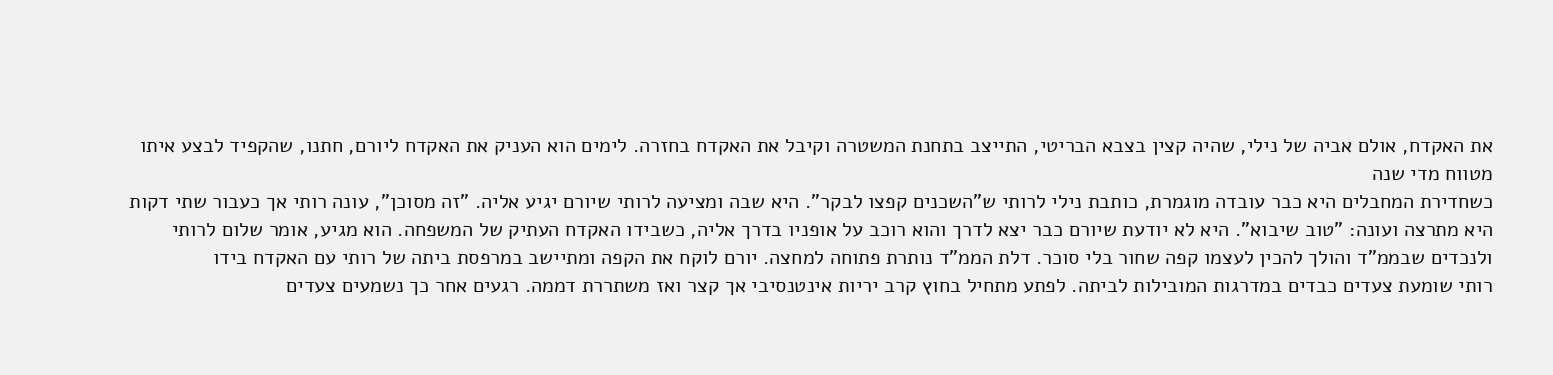את האקדח, אולם אביה של נילי, שהיה קצין בצבא הבריטי, התייצב בתחנת המשטרה וקיבל את האקדח בחזרה. לימים הוא העניק את האקדח ליורם, חתנו, שהקפיד לבצע איתו מטווח מדי שנה
כשחדירת המחבלים היא כבר עובדה מוגמרת, כותבת נילי לרותי ש"השכנים קפצו לבקר". היא שבה ומציעה לרותי שיורם יגיע אליה. "זה מסוכן", עונה רותי אך כעבור שתי דקות היא מתרצה ועונה: "טוב שיבוא". היא לא יודעת שיורם כבר יצא לדרך והוא רוכב על אופניו בדרך אליה, כשבידו האקדח העתיק של המשפחה. הוא מגיע, אומר שלום לרותי ולנכדים שבממ"ד והולך להכין לעצמו קפה שחור בלי סוכר. דלת הממ"ד נותרת פתוחה למחצה. יורם לוקח את הקפה ומתיישב במרפסת ביתה של רותי עם האקדח בידו
רותי שומעת צעדים כבדים במדרגות המובילות לביתה. לפתע מתחיל בחוץ קרב יריות אינטנסיבי אך קצר ואז משתררת דממה. רגעים אחר כך נשמעים צעדים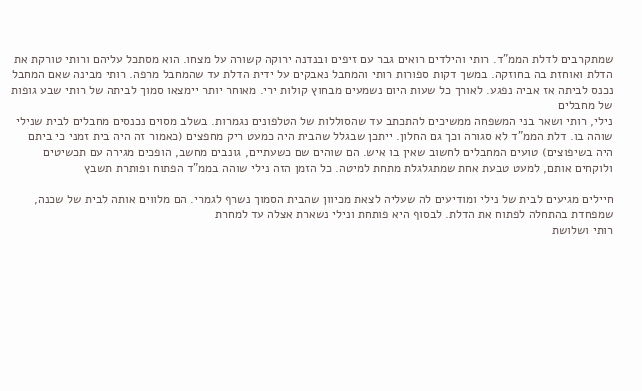שמתקרבים לדלת הממ"ד. רותי והילדים רואים גבר עם זיפים ובנדנה ירוקה קשורה על מצחו. הוא מסתכל עליהם ורותי טורקת את הדלת ואוחזת בה בחוזקה. במשך דקות ספורות רותי והמחבל נאבקים על ידית הדלת עד שהמחבל מרפה. רותי מבינה שאם המחבל נכנס לביתה אז אביה נפגע. לאורך כל שעות היום נשמעים מבחוץ קולות ירי. מאוחר יותר יימצאו סמוך לביתה של רותי שבע גופות של מחבלים
נילי, רותי ושאר בני המשפחה ממשיכים להתכתב עד שהסוללות של הטלפונים נגמרות. בשלב מסוים נכנסים מחבלים לבית שנילי שוהה בו. דלת הממ"ד לא סגורה וכך גם החלון. ייתכן שבגלל שהבית היה כמעט ריק מחפצים (כאמור זה היה בית זמני כי ביתם היה בשיפוצים) טועים המחבלים לחשוב שאין בו איש. הם שוהים שם כשעתיים, גונבים מחשב, הופכים מגירה עם תכשיטים ולוקחים אותם, למעט טבעת אחת שמתגלגלת מתחת למיטה. כל הזמן הזה נילי שוהה בממ"ד הפתוח ופותרת תשבץ

חיילים מגיעים לבית של נילי ומודיעים לה שעליה לצאת מכיוון שהבית הסמוך נשרף לגמרי. הם מלווים אותה לבית של שכנה, שמפחדת בהתחלה לפתוח את הדלת. לבסוף היא פותחת ונילי נשארת אצלה עד למחרת
רותי ושלושת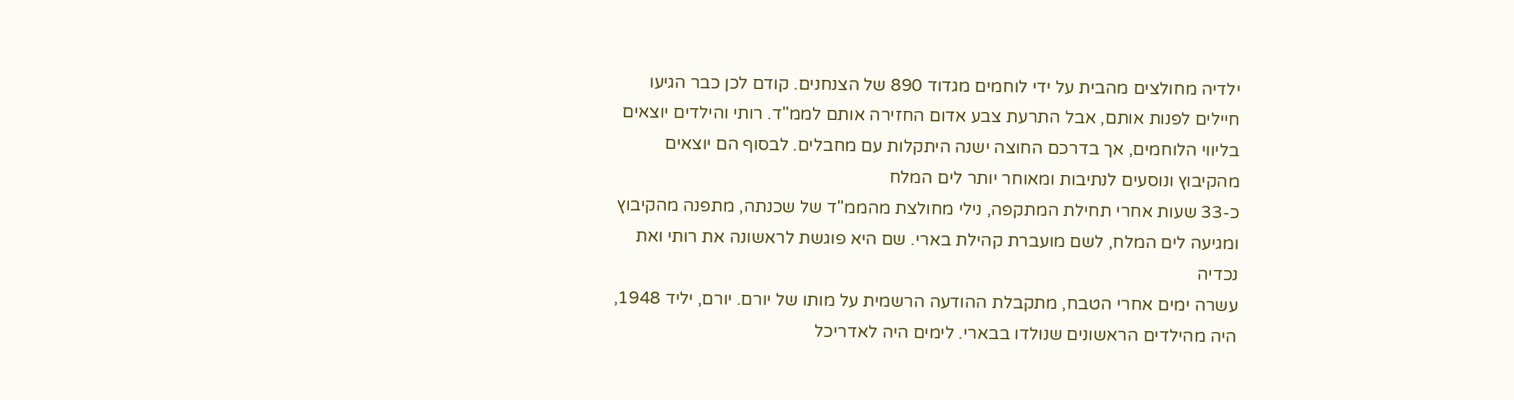ילדיה מחולצים מהבית על ידי לוחמים מגדוד 890 של הצנחנים. קודם לכן כבר הגיעו חיילים לפנות אותם, אבל התרעת צבע אדום החזירה אותם לממ"ד. רותי והילדים יוצאים בליווי הלוחמים, אך בדרכם החוצה ישנה היתקלות עם מחבלים. לבסוף הם יוצאים מהקיבוץ ונוסעים לנתיבות ומאוחר יותר לים המלח
כ-33 שעות אחרי תחילת המתקפה, נילי מחולצת מהממ"ד של שכנתה, מתפנה מהקיבוץ ומגיעה לים המלח, לשם מועברת קהילת בארי. שם היא פוגשת לראשונה את רותי ואת נכדיה
עשרה ימים אחרי הטבח, מתקבלת ההודעה הרשמית על מותו של יורם. יורם, יליד 1948, היה מהילדים הראשונים שנולדו בבארי. לימים היה לאדריכל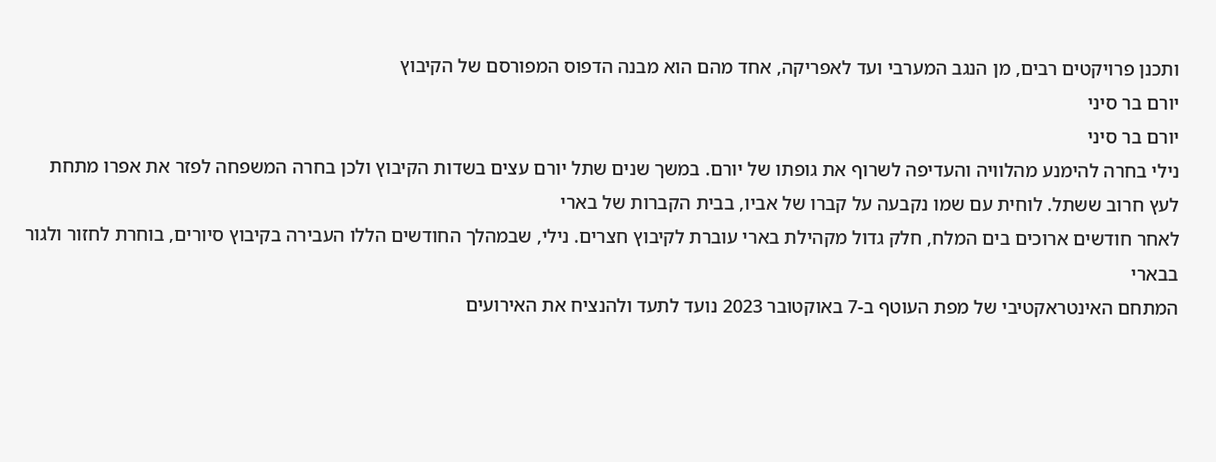ותכנן פרויקטים רבים, מן הנגב המערבי ועד לאפריקה, אחד מהם הוא מבנה הדפוס המפורסם של הקיבוץ
יורם בר סיני
יורם בר סיני
נילי בחרה להימנע מהלוויה והעדיפה לשרוף את גופתו של יורם. במשך שנים שתל יורם עצים בשדות הקיבוץ ולכן בחרה המשפחה לפזר את אפרו מתחת לעץ חרוב ששתל. לוחית עם שמו נקבעה על קברו של אביו, בבית הקברות של בארי
לאחר חודשים ארוכים בים המלח, חלק גדול מקהילת בארי עוברת לקיבוץ חצרים. נילי, שבמהלך החודשים הללו העבירה בקיבוץ סיורים, בוחרת לחזור ולגור בבארי
המתחם האינטראקטיבי של מפת העוטף ב-7 באוקטובר 2023 נועד לתעד ולהנציח את האירועים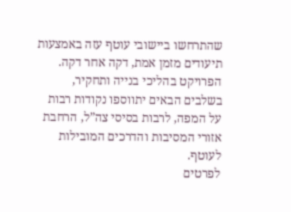שהתרחשו ביישובי עוטף עזה באמצעות תיעודים מזמן אמת, דקה אחר דקה.
הפרויקט בהליכי בנייה ותחקיר, בשלבים הבאים יתווספו נקודות רבות על המפה, לרבות בסיסי צה”ל, הרחבת אזורי המסיבות והדרכים המובילות לעוטף.
לפרטים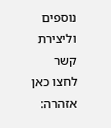נוספים וליצירת קשר לחצו כאן
אזהרה: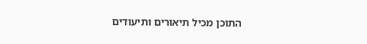התוכן מכיל תיאורים ותיעודים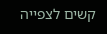קשים לצפייה